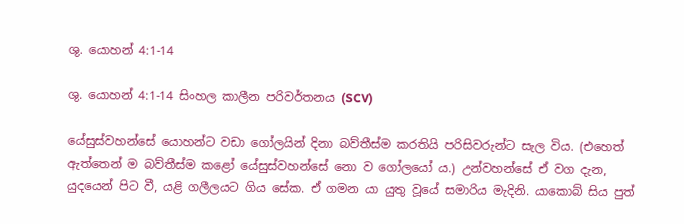ශු. යොහන් 4:1-14

ශු. යොහන් 4:1-14 සිංහල කාලීන පරිවර්තනය (SCV)

යේසුස්වහන්සේ යොහන්ට වඩා ගෝලයින් දිනා බව්තීස්ම කරතියි පරිසිවරුන්ට සැල විය. (එහෙත් ඇත්තෙන් ම බව්තීස්ම කළෝ යේසුස්වහන්සේ නො ව ගෝලයෝ ය.) උන්වහන්සේ ඒ වග දැන, යුදයෙන් පිට වී, යළි ගලීලයට ගිය සේක. ඒ ගමන යා යුතු වූයේ සමාරිය මැදිනි. යාකොබ් සිය පුත්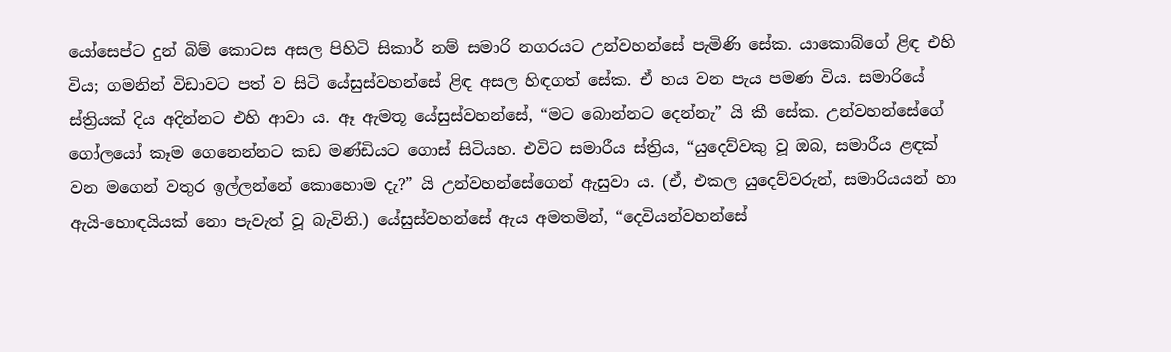යෝසෙප්ට දුන් බිම් කොටස අසල පිහිටි සිකාර් නම් සමාරි නගරයට උන්වහන්සේ පැමිණි සේක. යාකොබ්ගේ ළිඳ එහි විය; ගමනින් විඩාවට පත් ව සිටි යේසුස්වහන්සේ ළිඳ අසල හිඳගත් සේක. ඒ හය වන පැය පමණ විය. සමාරියේ ස්ත්‍රියක් දිය අදින්නට එහි ආවා ය. ඈ ඇමතූ යේසුස්වහන්සේ, “මට බොන්නට දෙන්නැ” යි කී සේක. උන්වහන්සේගේ ගෝලයෝ කෑම ගෙනෙන්නට කඩ මණ්ඩියට ගොස් සිටියහ. එවිට සමාරීය ස්ත්‍රිය, “යුදෙව්වකු වූ ඔබ, සමාරීය ළඳක් වන මගෙන් වතුර ඉල්ලන්නේ කොහොම දැ?” යි උන්වහන්සේගෙන් ඇසුවා ය. (ඒ, එකල යුදෙව්වරුන්, සමාරියයන් හා ඇයි-හොඳයියක් නො පැවැත් වූ බැවිනි.) යේසුස්වහන්සේ ඇය අමතමින්, “දෙවියන්වහන්සේ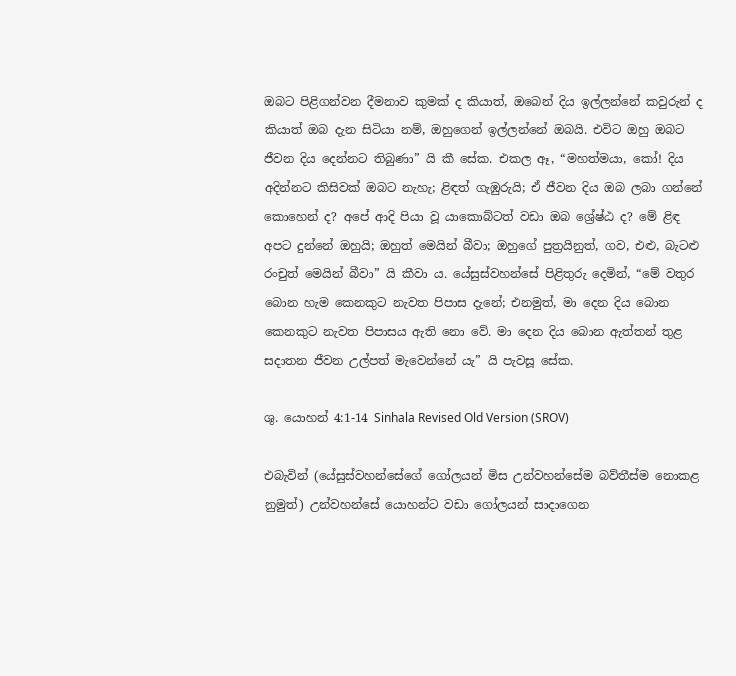ඔබට පිළිගන්වන දීමනාව කුමක් ද කියාත්, ඔබෙන් දිය ඉල්ලන්නේ කවුරුන් ද කියාත් ඔබ දැන සිටියා නම්, ඔහුගෙන් ඉල්ලන්නේ ඔබයි. එවිට ඔහු ඔබට ජීවන දිය දෙන්නට තිබුණා” යි කී සේක. එකල ඈ, “මහත්මයා, කෝ! දිය අදින්නට කිසිවක් ඔබට නැහැ; ළිඳත් ගැඹුරුයි; ඒ ජීවන දිය ඔබ ලබා ගන්නේ කොහෙන් ද? අපේ ආදි පියා වූ යාකොබ්ටත් වඩා ඔබ ශ්‍රේෂ්ඨ ද? මේ ළිඳ අපට දුන්නේ ඔහුයි; ඔහුත් මෙයින් බීවා; ඔහුගේ පුත්‍රයිනුත්, ගව, එළු, බැටළු රංචුත් මෙයින් බීවා” යි කීවා ය. යේසුස්වහන්සේ පිළිතුරු දෙමින්, “මේ වතුර බොන හැම කෙනකුට නැවත පිපාස දැනේ; එනමුත්, මා දෙන දිය බොන කෙනකුට නැවත පිපාසය ඇති නො වේ. මා දෙන දිය බොන ඇත්තන් තුළ සදාතන ජීවන උල්පත් මැවෙන්නේ යැ” යි පැවසූ සේක.

ශු. යොහන් 4:1-14 Sinhala Revised Old Version (SROV)

එබැවින් (යේසුස්වහන්සේගේ ගෝලයන් මිස උන්වහන්සේම බව්තීස්ම නොකළ නුමුත්) උන්වහන්සේ යොහන්ට වඩා ගෝලයන් සාදාගෙන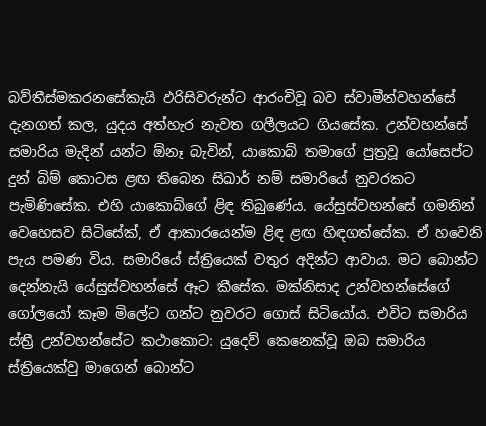බව්තීස්මකරනසේකැයි ඵරිසිවරුන්ට ආරංචිවූ බව ස්වාමීන්වහන්සේ දැනගත් කල, යුදය අත්හැර නැවත ගලීලයට ගියසේක. උන්වහන්සේ සමාරිය මැදින් යන්ට ඕනෑ බැවින්, යාකොබ් තමාගේ පුත්‍රවූ යෝසෙප්ට දුන් බිම් කොටස ළඟ තිබෙන සිඛාර් නම් සමාරියේ නුවරකට පැමිණිසේක. එහි යාකොබ්ගේ ළිඳ තිබුණේය. යේසුස්වහන්සේ ගමනින් වෙහෙසව සිටිසේක්, ඒ ආකාරයෙන්ම ළිඳ ළඟ හිඳගත්සේක. ඒ හවෙනි පැය පමණ විය. සමාරියේ ස්ත්‍රියෙක් වතුර අදින්ට ආවාය. මට බොන්ට දෙන්නැයි යේසුස්වහන්සේ ඈට කීසේක. මක්නිසාද උන්වහන්සේගේ ගෝලයෝ කෑම මිලේට ගන්ට නුවරට ගොස් සිටියෝය. එවිට සමාරිය ස්ත්‍රී උන්වහන්සේට කථාකොට: යුදෙව් කෙනෙක්වූ ඔබ සමාරිය ස්ත්‍රියෙක්වු මාගෙන් බොන්ට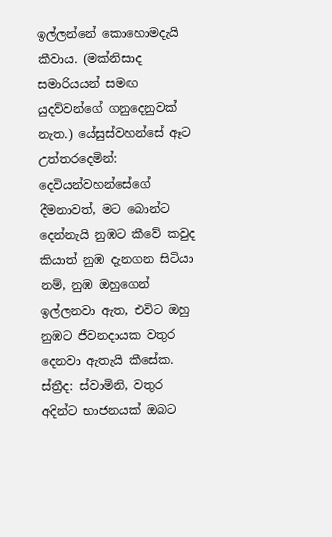ඉල්ලන්නේ කොහොමදැයි කීවාය. (මක්නිසාද සමාරියය‍න් සමඟ යුදව්වන්ගේ ගනුදෙනුවක් නැත.) යේසුස්වහන්සේ ඈට උත්තරදෙමින්: දෙවියන්වහන්සේගේ දීමනාවත්, මට බොන්ට දෙන්නැයි නුඹට කීවේ කවුද කියාත් නුඹ දැනගන සිටියා නම්, නුඹ ඔහුගෙන් ඉල්ලනවා ඇත, එවිට ඔහු නුඹට ජීවනදායක වතුර දෙනවා ඇතැයි කීසේක. ස්ත්‍රීද: ස්වාමිනි, වතුර අදින්ට භාජනයක් ඔබට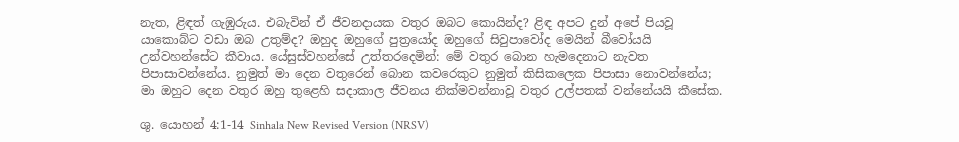නැත, ළිඳත් ගැඹුරුය. එබැවින් ඒ ජීවනදායක වතුර ඔබට කොයින්ද? ළිඳ අපට දුන් අපේ පියවූ යාකොබ්ට වඩා ඔබ උතුම්ද? ඔහුද ඔහුගේ පුත්‍රයෝද ඔහුගේ සිවුපාවෝද මෙයින් බීවෝයයි උන්වහන්සේට කීවාය. යේසුස්වහන්සේ උත්තරදෙමින්: මේ වතුර බොන හැමදෙනාට නැවත පිපාසාවන්නේය. නුමුත් මා දෙන වතුරෙන් බොන කවරෙකුට නුමුත් කිසිකලෙක පිපාසා නොවන්නේය; මා ඔහුට දෙන වතුර ඔහු තුළෙහි සදාකාල ජීවනය නික්මවන්නාවූ වතුර උල්පතක් වන්නේයයි කීසේක.

ශු. යොහන් 4:1-14 Sinhala New Revised Version (NRSV)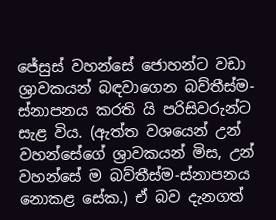ජේසුස් වහන්සේ ජොහන්ට වඩා ශ්‍රාවකයන් බඳවාගෙන බව්තීස්ම-ස්නාපනය කරති යි පරිසිවරුන්ට සැළ විය. (ඇත්ත වශයෙන් උන් වහන්සේගේ ශ්‍රාවකයන් මිස, උන් වහන්සේ ම බව්තීස්ම-ස්නාපනය නොකළ සේක.) ඒ බව දැනගත්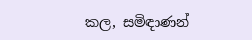කල, සමිඳාණන්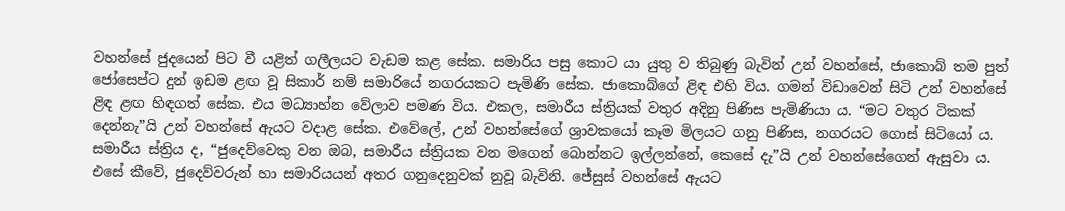වහන්සේ ජුදයෙන් පිට වී යළිත් ගලීලයට වැඩම කළ සේක. සමාරිය පසු කොට යා යුතු ව තිබුණු බැවින් උන් වහන්සේ, ජාකොබ් තම පුත් ජෝසෙප්ට දුන් ඉඩම ළඟ වූ සිකාර් නම් සමාරියේ නගරයකට පැමිණි සේක. ජාකොබ්ගේ ළිඳ එහි විය. ගමන් විඩාවෙන් සිටි උන් වහන්සේ ළිඳ ළඟ හිඳගත් සේක. එය මධ්‍යාහ්න වේලාව පමණ විය. එකල, සමාරීය ස්ත්‍රියක් වතුර අදිනු පිණිස පැමිණියා ය. “මට වතුර ටිකක් දෙන්නැ”යි උන් වහන්සේ ඇයට වදාළ සේක. එවේලේ, උන් වහන්සේගේ ශ්‍රාවකයෝ කෑම මිලයට ගනු පිණිස, නගරයට ගොස් සිටියෝ ය. සමාරීය ස්ත්‍රිය ද, “ජුදෙව්වෙකු වන ඔබ, සමාරීය ස්ත්‍රියක වන මගෙන් බොන්නට ඉල්ලන්නේ, කෙසේ දැ”යි උන් වහන්සේගෙන් ඇසුවා ය. එසේ කීවේ, ජුදෙව්වරුන් හා සමාරියයන් අතර ගනුදෙනුවක් නුවූ බැවිනි. ජේසුස් වහන්සේ ඇයට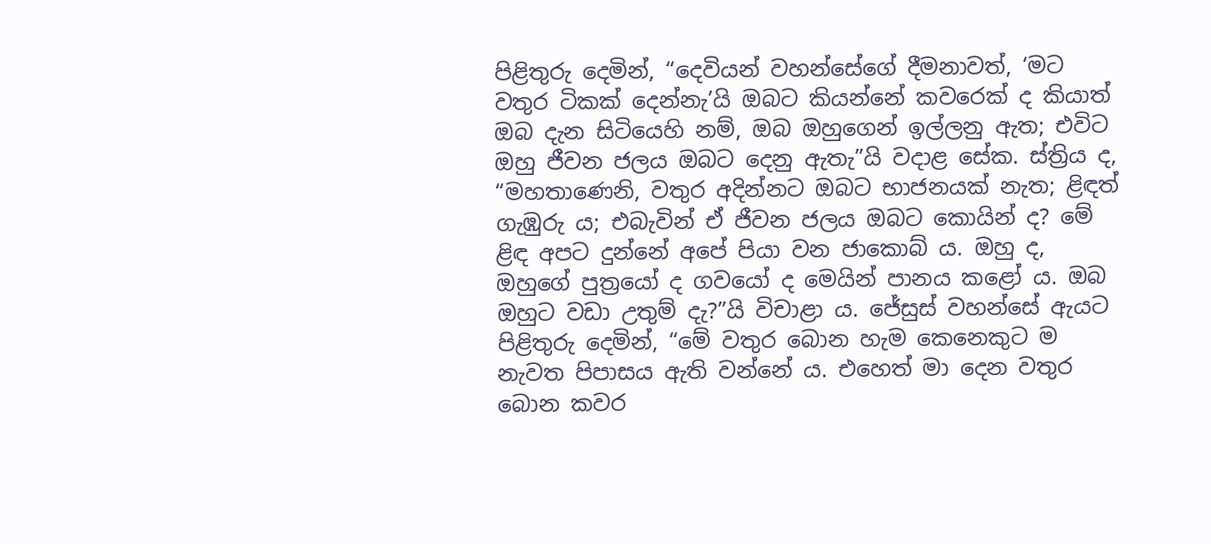පිළිතුරු දෙමින්, “දෙවියන් වහන්සේගේ දීමනාවත්, ‘මට වතුර ටිකක් දෙන්නැ’යි ඔබට කියන්නේ කවරෙක් ද කියාත් ඔබ දැන සිටියෙහි නම්, ඔබ ඔහුගෙන් ඉල්ලනු ඇත; එවිට ඔහු ජීවන ජලය ඔබට දෙනු ඇතැ”යි වදාළ සේක. ස්ත්‍රිය ද, “මහතාණෙනි, වතුර අදින්නට ඔබට භාජනයක් නැත; ළිඳත් ගැඹුරු ය; එබැවින් ඒ ජීවන ජලය ඔබට කොයින් ද? මේ ළිඳ අපට දුන්නේ අපේ පියා වන ජාකොබ් ය. ඔහු ද, ඔහුගේ පුත්‍රයෝ ද ගවයෝ ද මෙයින් පානය කළෝ ය. ඔබ ඔහුට වඩා උතුම් දැ?”යි විචාළා ය. ජේසුස් වහන්සේ ඇයට පිළිතුරු දෙමින්, “මේ වතුර බොන හැම කෙනෙකුට ම නැවත පිපාසය ඇති වන්නේ ය. එහෙත් මා දෙන වතුර බොන කවර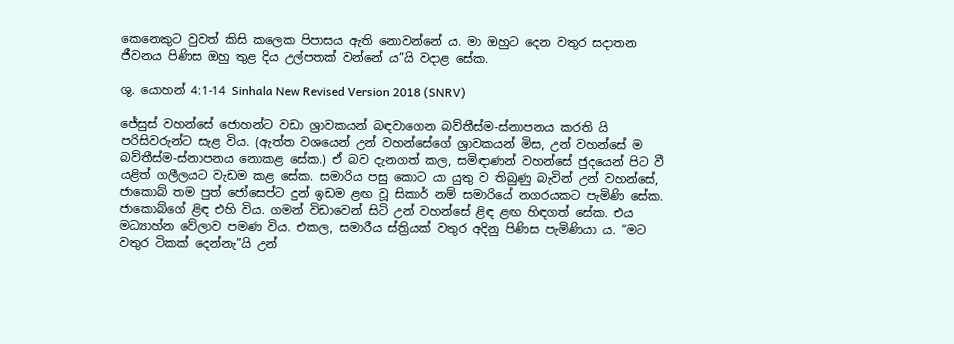කෙනෙකුට වුවත් කිසි කලෙක පිපාසය ඇති නොවන්නේ ය. මා ඔහුට දෙන වතුර සදාතන ජීවනය පිණිස ඔහු තුළ දිය උල්පතක් වන්නේ ය”යි වදාළ සේක.

ශු. යොහන් 4:1-14 Sinhala New Revised Version 2018 (SNRV)

ජේසුස් වහන්සේ ජොහන්ට වඩා ශ්‍රාවකයන් බඳවාගෙන බව්තීස්ම-ස්නාපනය කරති යි පරිසිවරුන්ට සැළ විය. (ඇත්ත වශයෙන් උන් වහන්සේගේ ශ්‍රාවකයන් මිස, උන් වහන්සේ ම බව්තීස්ම-ස්නාපනය නොකළ සේක.) ඒ බව දැනගත් කල, සමිඳාණන් වහන්සේ ජුදයෙන් පිට වී යළිත් ගලීලයට වැඩම කළ සේක. සමාරිය පසු කොට යා යුතු ව තිබුණු බැවින් උන් වහන්සේ, ජාකොබ් තම පුත් ජෝසෙප්ට දුන් ඉඩම ළඟ වූ සිකාර් නම් සමාරියේ නගරයකට පැමිණි සේක. ජාකොබ්ගේ ළිඳ එහි විය. ගමන් විඩාවෙන් සිටි උන් වහන්සේ ළිඳ ළඟ හිඳගත් සේක. එය මධ්‍යාහ්න වේලාව පමණ විය. එකල, සමාරීය ස්ත්‍රියක් වතුර අදිනු පිණිස පැමිණියා ය. “මට වතුර ටිකක් දෙන්නැ”යි උන්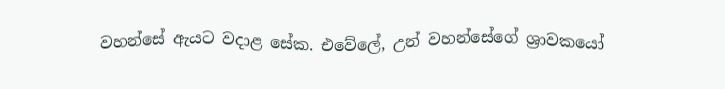වහන්සේ ඇයට වදාළ සේක. එවේලේ, උන් වහන්සේගේ ශ්‍රාවකයෝ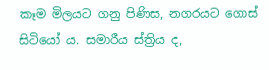කෑම මිලයට ගනු පිණිස, නගරයට ගොස් සිටියෝ ය. සමාරීය ස්ත්‍රිය ද,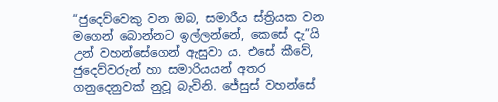“ජුදෙව්වෙකු වන ඔබ, සමාරීය ස්ත්‍රියක වන මගෙන් බොන්නට ඉල්ලන්නේ, කෙසේ දැ”යි උන් වහන්සේගෙන් ඇසුවා ය. එසේ කීවේ, ජුදෙව්වරුන් හා සමාරියයන් අතර ගනුදෙනුවක් නුවූ බැවිනි. ජේසුස් වහන්සේ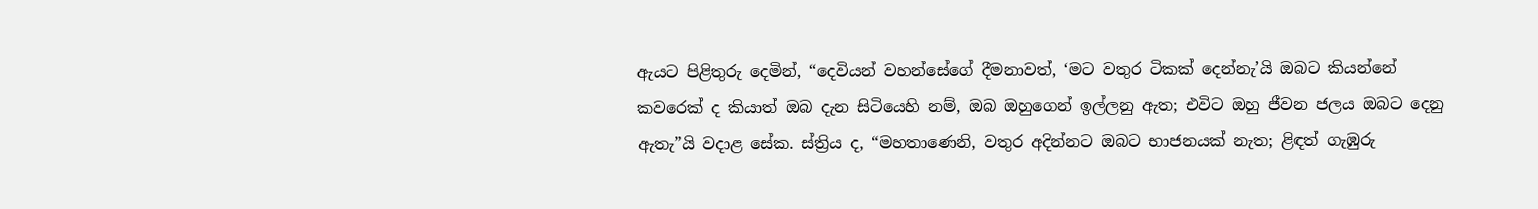ඇයට පිළිතුරු දෙමින්, “දෙවියන් වහන්සේගේ දීමනාවත්, ‘මට වතුර ටිකක් දෙන්නැ’යි ඔබට කියන්නේ කවරෙක් ද කියාත් ඔබ දැන සිටියෙහි නම්, ඔබ ඔහුගෙන් ඉල්ලනු ඇත; එවිට ඔහු ජීවන ජලය ඔබට දෙනු ඇතැ”යි වදාළ සේක. ස්ත්‍රිය ද, “මහතාණෙනි, වතුර අදින්නට ඔබට භාජනයක් නැත; ළිඳත් ගැඹුරු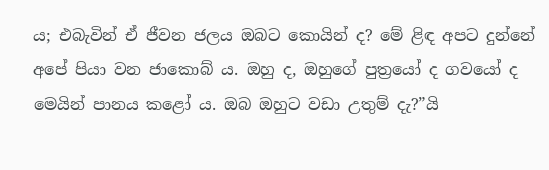ය; එබැවින් ඒ ජීවන ජලය ඔබට කොයින් ද? මේ ළිඳ අපට දුන්නේ අපේ පියා වන ජාකොබ් ය. ඔහු ද, ඔහුගේ පුත්‍රයෝ ද ගවයෝ ද මෙයින් පානය කළෝ ය. ඔබ ඔහුට වඩා උතුම් දැ?”යි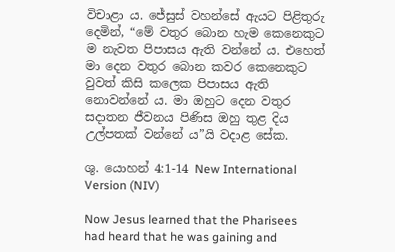විචාළා ය. ජේසුස් වහන්සේ ඇයට පිළිතුරු දෙමින්, “මේ වතුර බොන හැම කෙනෙකුට ම නැවත පිපාසය ඇති වන්නේ ය. එහෙත් මා දෙන වතුර බොන කවර කෙනෙකුට වුවත් කිසි කලෙක පිපාසය ඇති නොවන්නේ ය. මා ඔහුට දෙන වතුර සදාතන ජීවනය පිණිස ඔහු තුළ දිය උල්පතක් වන්නේ ය”යි වදාළ සේක.

ශු. යොහන් 4:1-14 New International Version (NIV)

Now Jesus learned that the Pharisees had heard that he was gaining and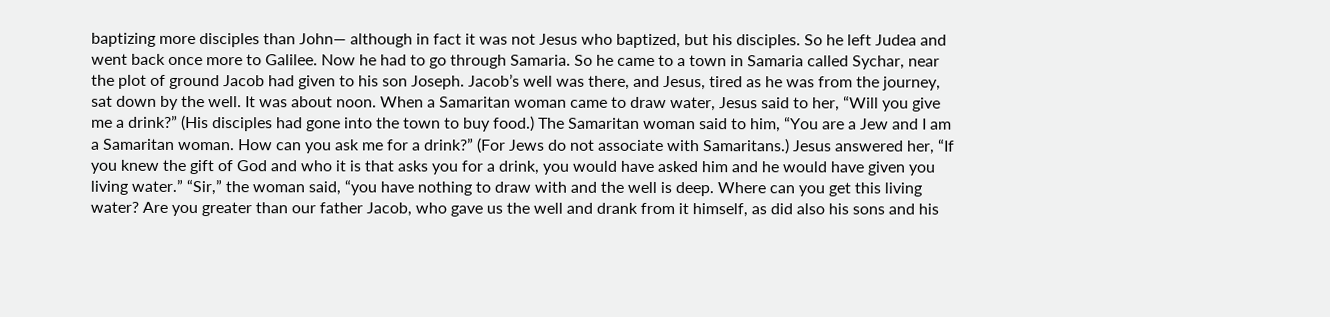baptizing more disciples than John— although in fact it was not Jesus who baptized, but his disciples. So he left Judea and went back once more to Galilee. Now he had to go through Samaria. So he came to a town in Samaria called Sychar, near the plot of ground Jacob had given to his son Joseph. Jacob’s well was there, and Jesus, tired as he was from the journey, sat down by the well. It was about noon. When a Samaritan woman came to draw water, Jesus said to her, “Will you give me a drink?” (His disciples had gone into the town to buy food.) The Samaritan woman said to him, “You are a Jew and I am a Samaritan woman. How can you ask me for a drink?” (For Jews do not associate with Samaritans.) Jesus answered her, “If you knew the gift of God and who it is that asks you for a drink, you would have asked him and he would have given you living water.” “Sir,” the woman said, “you have nothing to draw with and the well is deep. Where can you get this living water? Are you greater than our father Jacob, who gave us the well and drank from it himself, as did also his sons and his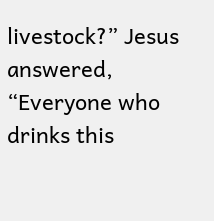livestock?” Jesus answered, “Everyone who drinks this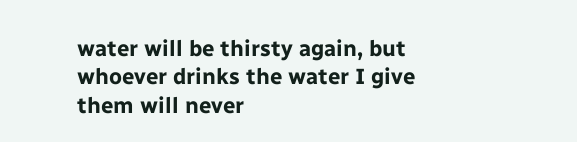water will be thirsty again, but whoever drinks the water I give them will never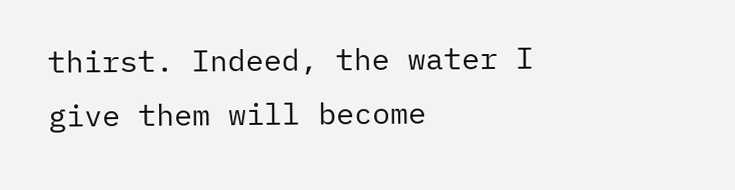thirst. Indeed, the water I give them will become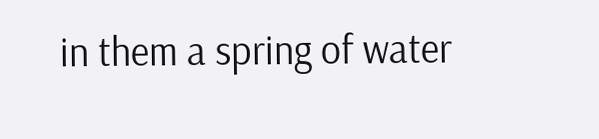in them a spring of water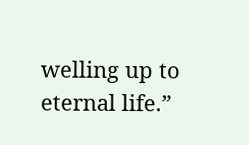welling up to eternal life.”